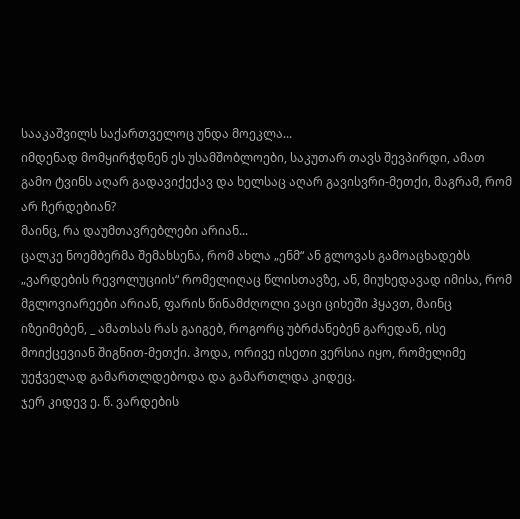სააკაშვილს საქართველოც უნდა მოეკლა...
იმდენად მომყირჭდნენ ეს უსამშობლოები, საკუთარ თავს შევპირდი, ამათ გამო ტვინს აღარ გადავიქექავ და ხელსაც აღარ გავისვრი-მეთქი, მაგრამ, რომ არ ჩერდებიან?
მაინც, რა დაუმთავრებლები არიან...
ცალკე ნოემბერმა შემახსენა, რომ ახლა „ენმ“ ან გლოვას გამოაცხადებს „ვარდების რევოლუციის“ რომელიღაც წლისთავზე, ან, მიუხედავად იმისა, რომ მგლოვიარეები არიან, ფარის წინამძღოლი ვაცი ციხეში ჰყავთ, მაინც იზეიმებენ, _ ამათსას რას გაიგებ, როგორც უბრძანებენ გარედან, ისე მოიქცევიან შიგნით-მეთქი. ჰოდა, ორივე ისეთი ვერსია იყო, რომელიმე უეჭველად გამართლდებოდა და გამართლდა კიდეც.
ჯერ კიდევ ე. წ. ვარდების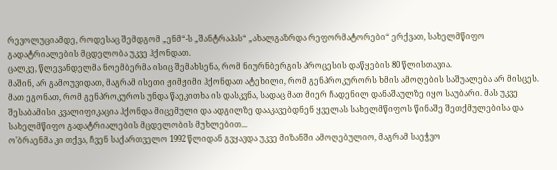რევოლუციამდე, როდესაც შემდგომ „ენმ“-ს „შანტრაპას“ „ახალგაზრდა რეფორმატორები“ ერქვათ, სახელმწიფო გადატრიალების მცდელობა უკვე ჰქონდათ.
ცალკე, წლევანდელმა ნოემბერმა ისიც შემახსენა, რომ ნიურნბერგის პროცესის დაწყების 80 წლისთავია.
მაშინ, არ გამოუვიდათ, მაგრამ ისეთი ჟიმჟიმი ჰქონდათ ატეხილი, რომ გენპროკურორს ხმის ამოღების საშუალება არ მისცეს.
მათ ეგონათ, რომ გენპროკუროს უნდა წაეკითხა ის დასკვნა, სადაც მათ მიერ ჩადენილ დანაშაულზე იყო საუბარი. მას უკვე შესაბამისი კვალიფიკაცია ჰქონდა მიცემული და ადგილზე დააკავებდნენ ყველას სახელმწიფოს წინაშე შეთქმულებისა და სახელმწიფო გადატრიალების მცდელობის მუხლებით...
ო’ბრაენმა კი თქვა, ჩვენ საქართველო 1992 წლიდან გვყავდა უკვე მიზანში ამოღებულიო, მაგრამ საეჭვო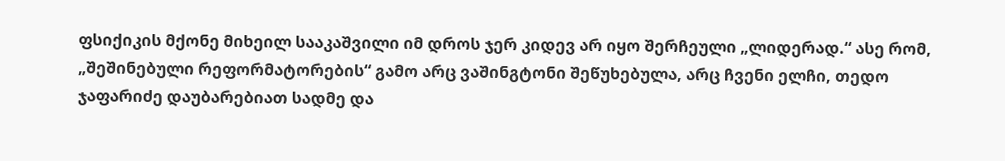ფსიქიკის მქონე მიხეილ სააკაშვილი იმ დროს ჯერ კიდევ არ იყო შერჩეული „ლიდერად.“ ასე რომ, „შეშინებული რეფორმატორების“ გამო არც ვაშინგტონი შეწუხებულა, არც ჩვენი ელჩი, თედო ჯაფარიძე დაუბარებიათ სადმე და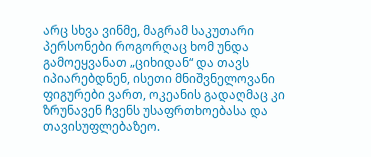არც სხვა ვინმე, მაგრამ საკუთარი პერსონები როგორღაც ხომ უნდა გამოეყვანათ „ციხიდან“ და თავს იპიარებდნენ, ისეთი მნიშვნელოვანი ფიგურები ვართ, ოკეანის გადაღმაც კი ზრუნავენ ჩვენს უსაფრთხოებასა და თავისუფლებაზეო.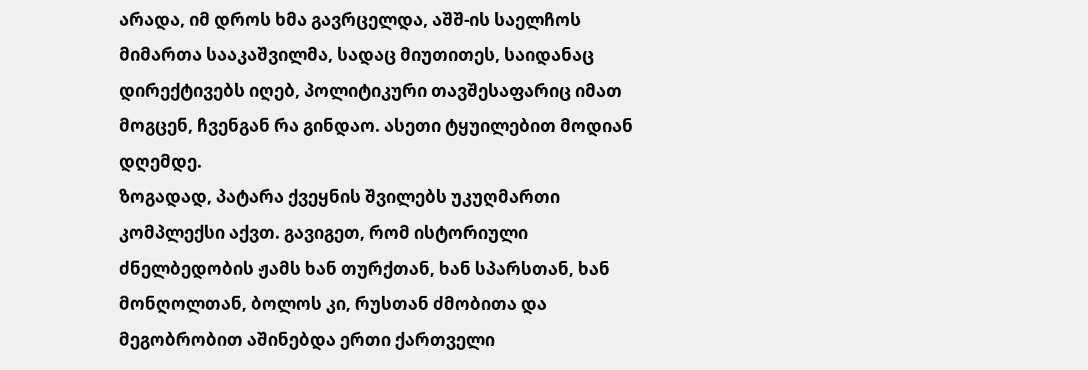არადა, იმ დროს ხმა გავრცელდა, აშშ-ის საელჩოს მიმართა სააკაშვილმა, სადაც მიუთითეს, საიდანაც დირექტივებს იღებ, პოლიტიკური თავშესაფარიც იმათ მოგცენ, ჩვენგან რა გინდაო. ასეთი ტყუილებით მოდიან დღემდე.
ზოგადად, პატარა ქვეყნის შვილებს უკუღმართი კომპლექსი აქვთ. გავიგეთ, რომ ისტორიული ძნელბედობის ჟამს ხან თურქთან, ხან სპარსთან, ხან მონღოლთან, ბოლოს კი, რუსთან ძმობითა და მეგობრობით აშინებდა ერთი ქართველი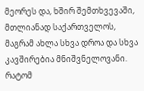მეორეს და, ხშირ შემთხვევაში, მთლიანად საქართველოს, მაგრამ ახლა სხვა დროა და სხვა კავშირებია მნიშვნელოვანი. რატომ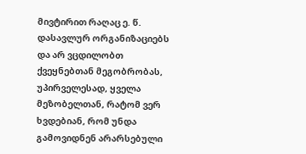მივტირით რაღაც ე. წ. დასავლურ ორგანიზაციებს და არ ვცდილობთ ქვეყნებთან მეგობრობას, უპირველესად, ყველა მეზობელთან, რატომ ვერ ხვდებიან, რომ უნდა გამოვიდნენ არარსებული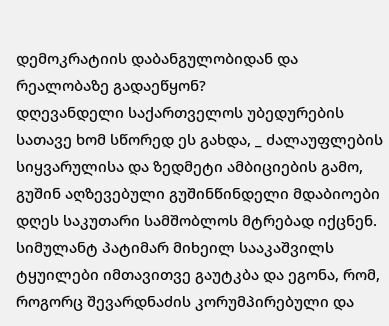დემოკრატიის დაბანგულობიდან და რეალობაზე გადაეწყონ?
დღევანდელი საქართველოს უბედურების სათავე ხომ სწორედ ეს გახდა, _ ძალაუფლების სიყვარულისა და ზედმეტი ამბიციების გამო, გუშინ აღზევებული გუშინწინდელი მდაბიოები დღეს საკუთარი სამშობლოს მტრებად იქცნენ.
სიმულანტ პატიმარ მიხეილ სააკაშვილს ტყუილები იმთავითვე გაუტკბა და ეგონა, რომ, როგორც შევარდნაძის კორუმპირებული და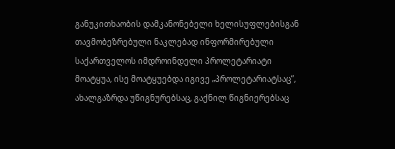განუკითხაობის დამკანონებელი ხელისუფლებისგან თავმობეზრებული ნაკლებად ინფორმირებული საქართველოს იმდროინდელი პროლეტარიატი მოატყუა, ისე მოატყუებდა იგივე „პროლეტარიატსაც“, ახალგაზრდა უწიგნურებსაც, გაქნილ წიგნიერებსაც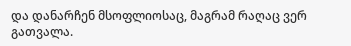და დანარჩენ მსოფლიოსაც, მაგრამ რაღაც ვერ გათვალა.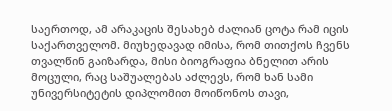საერთოდ, ამ არაკაცის შესახებ ძალიან ცოტა რამ იცის საქართველომ. მიუხედავად იმისა, რომ თითქოს ჩვენს თვალწინ გაიზარდა, მისი ბიოგრაფია ბნელით არის მოცული, რაც საშუალებას აძლევს, რომ ხან სამი უნივერსიტეტის დიპლომით მოიწონოს თავი,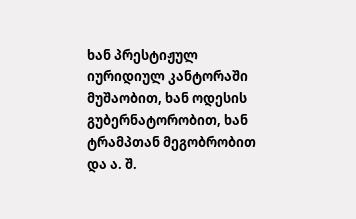ხან პრესტიჟულ იურიდიულ კანტორაში მუშაობით, ხან ოდესის გუბერნატორობით, ხან ტრამპთან მეგობრობით და ა. შ.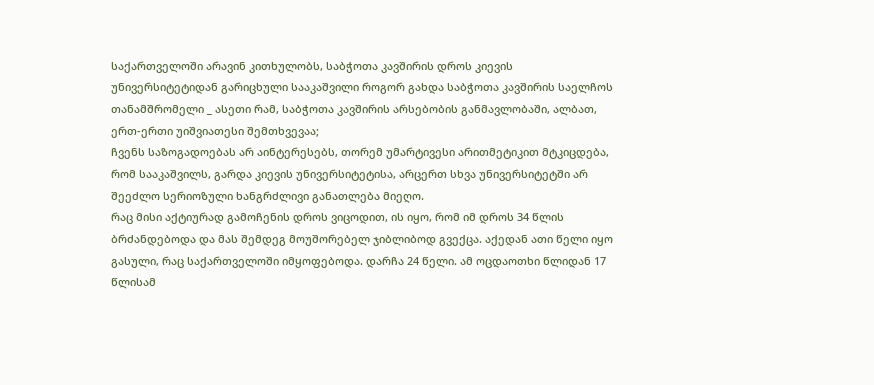საქართველოში არავინ კითხულობს, საბჭოთა კავშირის დროს კიევის უნივერსიტეტიდან გარიცხული სააკაშვილი როგორ გახდა საბჭოთა კავშირის საელჩოს თანამშრომელი _ ასეთი რამ, საბჭოთა კავშირის არსებობის განმავლობაში, ალბათ, ერთ-ერთი უიშვიათესი შემთხვევაა;
ჩვენს საზოგადოებას არ აინტერესებს, თორემ უმარტივესი არითმეტიკით მტკიცდება, რომ სააკაშვილს, გარდა კიევის უნივერსიტეტისა, არცერთ სხვა უნივერსიტეტში არ შეეძლო სერიოზული ხანგრძლივი განათლება მიეღო.
რაც მისი აქტიურად გამოჩენის დროს ვიცოდით, ის იყო, რომ იმ დროს 34 წლის ბრძანდებოდა და მას შემდეგ მოუშორებელ ჯიბლიბოდ გვექცა. აქედან ათი წელი იყო გასული, რაც საქართველოში იმყოფებოდა. დარჩა 24 წელი. ამ ოცდაოთხი წლიდან 17 წლისამ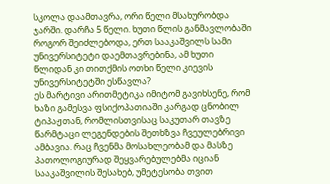სკოლა დაამთავრა, ორი წელი მსახურობდა ჯარში. დარჩა 5 წელი. ხუთი წლის განმავლობაში როგორ შეიძლებოდა, ერთ სააკაშვილს სამი უნივერსიტეტი დაემთავრებინა, ამ ხუთი წლიდან კი თითქმის ოთხი წელი კიევის უნივერსიტეტში ესწავლა?
ეს მარტივი არითმეტიკა იმიტომ გავიხსენე, რომ ხაზი გამესვა ფსიქოპათიაში კარგად ცნობილ ტიპაჟთან, რომლისთვისაც საკუთარ თავზე წარმტაცი ლეგენდების შეთხზვა ჩვეულებრივი ამბავია. რაც ჩვენმა მოსახლეობამ და მასზე პათოლოგიურად შეყვარებულებმა იციან სააკაშვილის შესახებ, უმეტესობა თვით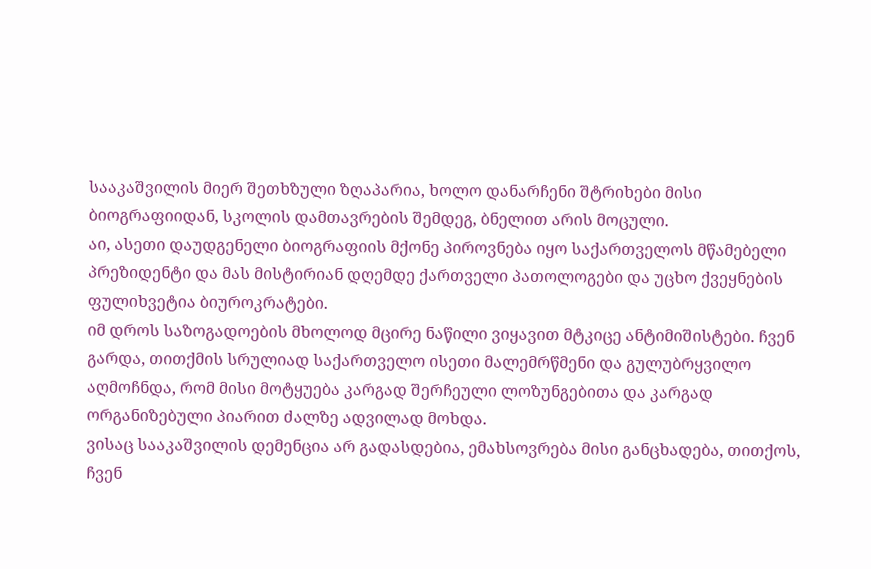სააკაშვილის მიერ შეთხზული ზღაპარია, ხოლო დანარჩენი შტრიხები მისი ბიოგრაფიიდან, სკოლის დამთავრების შემდეგ, ბნელით არის მოცული.
აი, ასეთი დაუდგენელი ბიოგრაფიის მქონე პიროვნება იყო საქართველოს მწამებელი პრეზიდენტი და მას მისტირიან დღემდე ქართველი პათოლოგები და უცხო ქვეყნების ფულიხვეტია ბიუროკრატები.
იმ დროს საზოგადოების მხოლოდ მცირე ნაწილი ვიყავით მტკიცე ანტიმიშისტები. ჩვენ გარდა, თითქმის სრულიად საქართველო ისეთი მალემრწმენი და გულუბრყვილო აღმოჩნდა, რომ მისი მოტყუება კარგად შერჩეული ლოზუნგებითა და კარგად ორგანიზებული პიარით ძალზე ადვილად მოხდა.
ვისაც სააკაშვილის დემენცია არ გადასდებია, ემახსოვრება მისი განცხადება, თითქოს, ჩვენ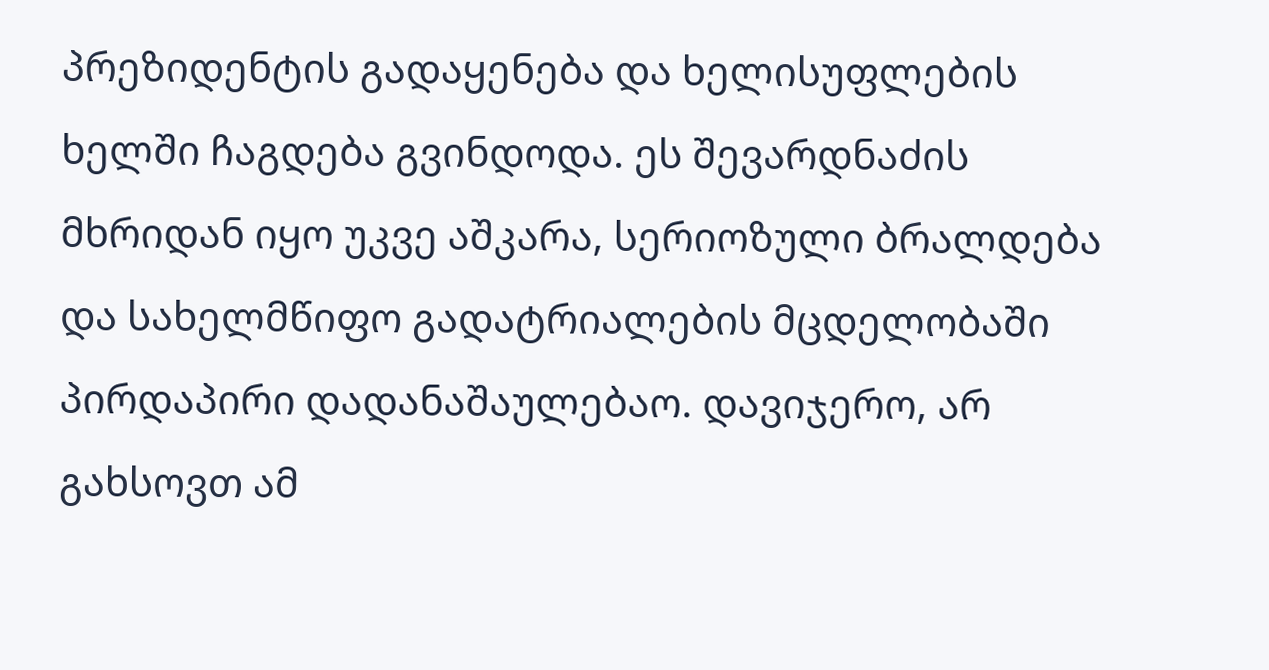პრეზიდენტის გადაყენება და ხელისუფლების ხელში ჩაგდება გვინდოდა. ეს შევარდნაძის მხრიდან იყო უკვე აშკარა, სერიოზული ბრალდება და სახელმწიფო გადატრიალების მცდელობაში პირდაპირი დადანაშაულებაო. დავიჯერო, არ გახსოვთ ამ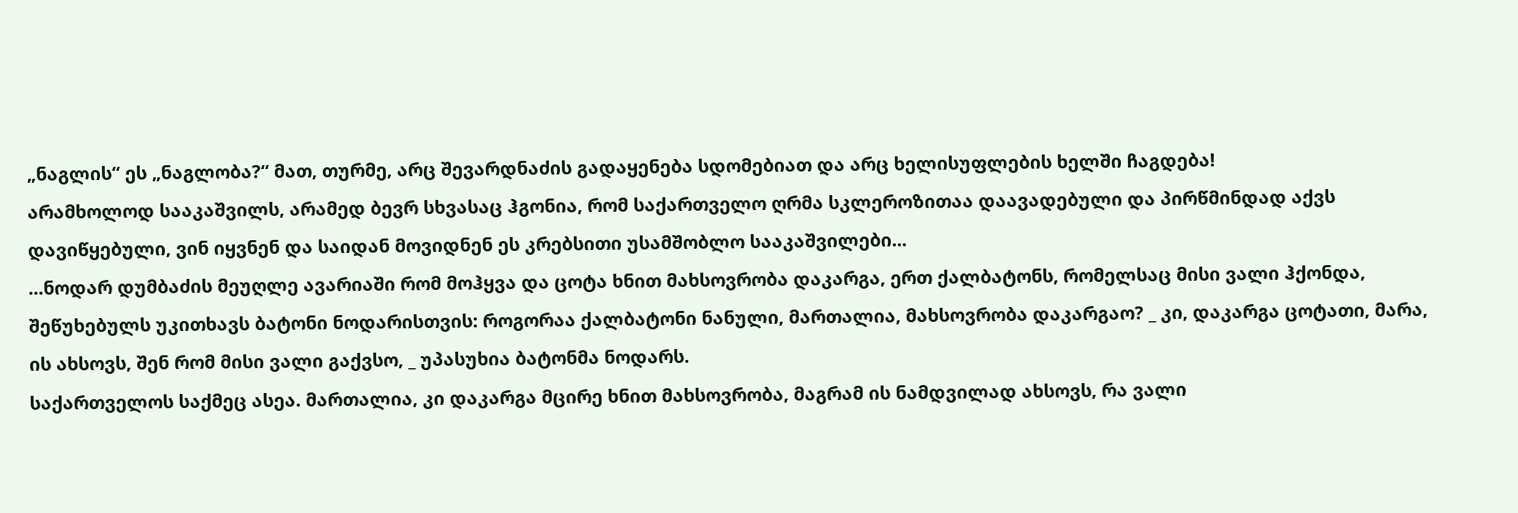„ნაგლის“ ეს „ნაგლობა?“ მათ, თურმე, არც შევარდნაძის გადაყენება სდომებიათ და არც ხელისუფლების ხელში ჩაგდება!
არამხოლოდ სააკაშვილს, არამედ ბევრ სხვასაც ჰგონია, რომ საქართველო ღრმა სკლეროზითაა დაავადებული და პირწმინდად აქვს დავიწყებული, ვინ იყვნენ და საიდან მოვიდნენ ეს კრებსითი უსამშობლო სააკაშვილები...
...ნოდარ დუმბაძის მეუღლე ავარიაში რომ მოჰყვა და ცოტა ხნით მახსოვრობა დაკარგა, ერთ ქალბატონს, რომელსაც მისი ვალი ჰქონდა, შეწუხებულს უკითხავს ბატონი ნოდარისთვის: როგორაა ქალბატონი ნანული, მართალია, მახსოვრობა დაკარგაო? _ კი, დაკარგა ცოტათი, მარა, ის ახსოვს, შენ რომ მისი ვალი გაქვსო, _ უპასუხია ბატონმა ნოდარს.
საქართველოს საქმეც ასეა. მართალია, კი დაკარგა მცირე ხნით მახსოვრობა, მაგრამ ის ნამდვილად ახსოვს, რა ვალი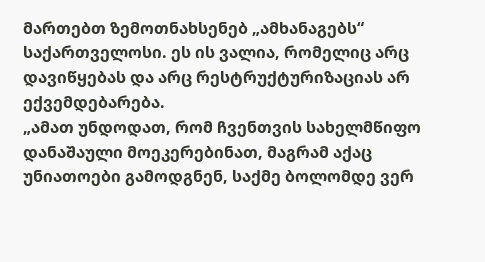მართებთ ზემოთნახსენებ „ამხანაგებს“ საქართველოსი. ეს ის ვალია, რომელიც არც დავიწყებას და არც რესტრუქტურიზაციას არ ექვემდებარება.
„ამათ უნდოდათ, რომ ჩვენთვის სახელმწიფო დანაშაული მოეკერებინათ, მაგრამ აქაც უნიათოები გამოდგნენ, საქმე ბოლომდე ვერ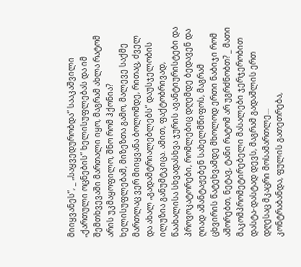მიიყვანეს“, _ „საყვედურობდა“ სააკაშვილი „ქართული ოცნების“ ხელისუფლებას და იმ შემთხვევაში მართალი იყო, მაგრამ ახლა რატომ არის უკმაყოფილო, შნო რომ ჰქონია?
ხელისუფლებამ, მიზეზთა გამო, მალევე საქმე მართლაც ვერ მიიყვანა ბოლომდე, რითაც, ძველ და ახალ „გადამტრიალებლებს“ დაუსჯელობის ილუზია განუმტკიცა. ამით, ფაქტობრივად, წაახალისა სხვადასხვა ჯურის ავანტიურისტები და პროვოკატორები, რომლებიც დღემდე ბედავენ და ღიად აშანტაჟებენ სახელმწიფოს, მაგრამ ცხვირის წატეხვამდე მხოლოდ ერთი ნაბიჯი რომ აშორებთ, ნეტავ, ტანი რატომ არ უგრძნობთ? _ მათი მაკომპრომეტირებელი მასალები ჯერჯერობით დასტა-დასტად დევს, მაგრამ გადაშლის ერთ დღესაც მკაცრი მოსამართლე...
კონტრაბანდა, ფულის გათეთრება,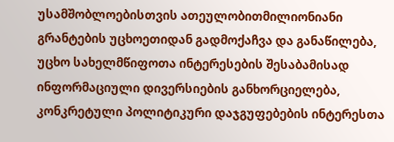უსამშობლოებისთვის ათეულობითმილიონიანი გრანტების უცხოეთიდან გადმოქაჩვა და განაწილება, უცხო სახელმწიფოთა ინტერესების შესაბამისად ინფორმაციული დივერსიების განხორციელება, კონკრეტული პოლიტიკური დაჯგუფებების ინტერესთა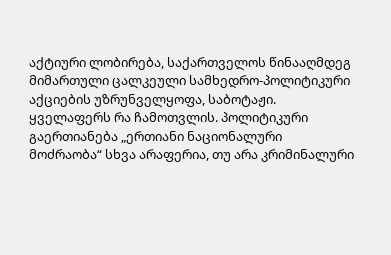აქტიური ლობირება, საქართველოს წინააღმდეგ მიმართული ცალკეული სამხედრო-პოლიტიკური აქციების უზრუნველყოფა, საბოტაჟი.
ყველაფერს რა ჩამოთვლის. პოლიტიკური გაერთიანება „ერთიანი ნაციონალური მოძრაობა“ სხვა არაფერია, თუ არა კრიმინალური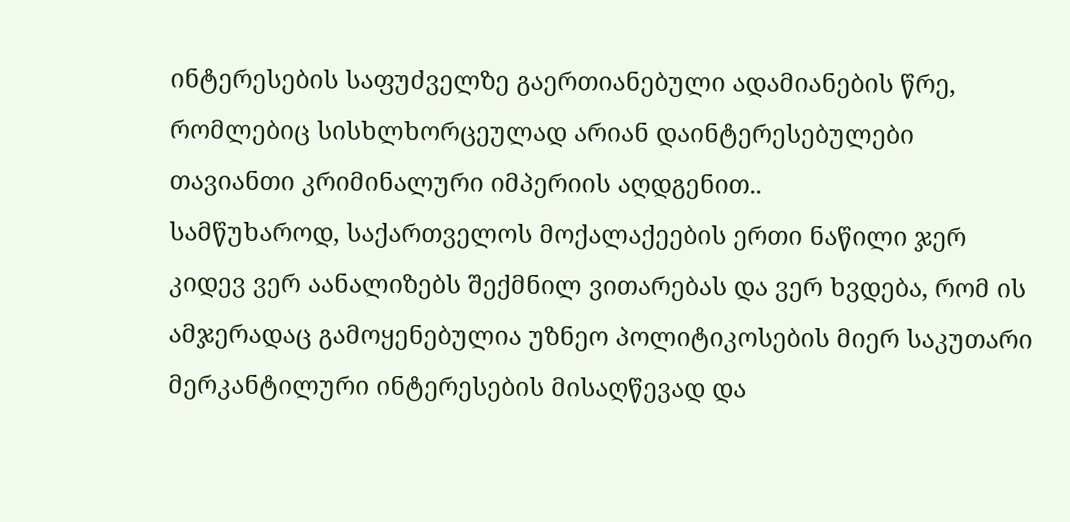ინტერესების საფუძველზე გაერთიანებული ადამიანების წრე, რომლებიც სისხლხორცეულად არიან დაინტერესებულები თავიანთი კრიმინალური იმპერიის აღდგენით..
სამწუხაროდ, საქართველოს მოქალაქეების ერთი ნაწილი ჯერ კიდევ ვერ აანალიზებს შექმნილ ვითარებას და ვერ ხვდება, რომ ის ამჯერადაც გამოყენებულია უზნეო პოლიტიკოსების მიერ საკუთარი მერკანტილური ინტერესების მისაღწევად და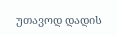უთავოდ დადის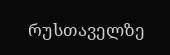რუსთაველზე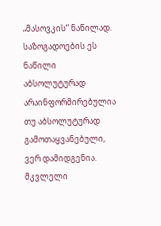„მასოვკის“ ნაწილად. საზოგადოების ეს ნაწილი აბსოლუტურად არაინფორმირებულია თუ აბსოლუტურად გამოთაყვანებული, ვერ დამიდგენია.
მკვლელი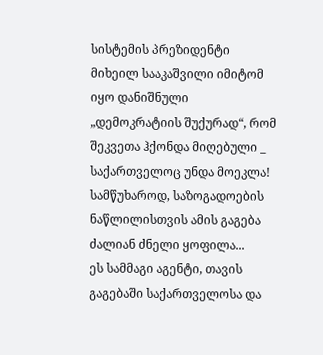სისტემის პრეზიდენტი მიხეილ სააკაშვილი იმიტომ იყო დანიშნული „დემოკრატიის შუქურად“, რომ შეკვეთა ჰქონდა მიღებული _ საქართველოც უნდა მოეკლა! სამწუხაროდ, საზოგადოების ნაწლილისთვის ამის გაგება ძალიან ძნელი ყოფილა...
ეს სამმაგი აგენტი, თავის გაგებაში საქართველოსა და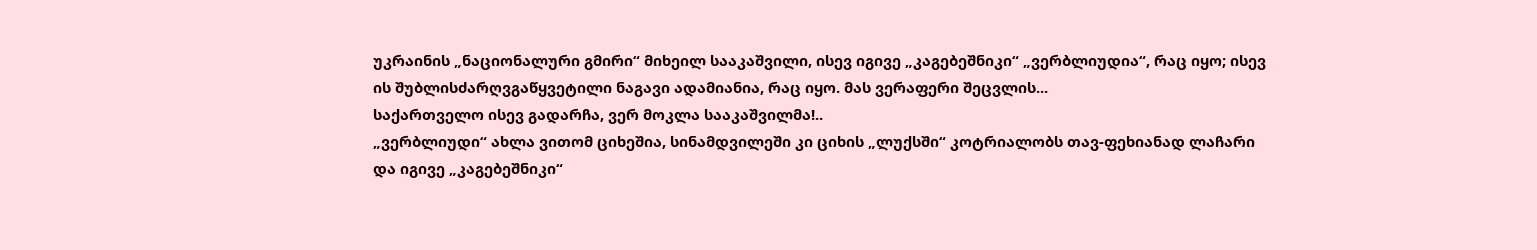უკრაინის „ნაციონალური გმირი“ მიხეილ სააკაშვილი, ისევ იგივე „კაგებეშნიკი“ „ვერბლიუდია“, რაც იყო; ისევ ის შუბლისძარღვგაწყვეტილი ნაგავი ადამიანია, რაც იყო. მას ვერაფერი შეცვლის...
საქართველო ისევ გადარჩა, ვერ მოკლა სააკაშვილმა!..
„ვერბლიუდი“ ახლა ვითომ ციხეშია, სინამდვილეში კი ციხის „ლუქსში“ კოტრიალობს თავ-ფეხიანად ლაჩარი და იგივე „კაგებეშნიკი“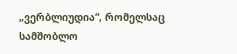„ვერბლიუდია“, რომელსაც სამშობლო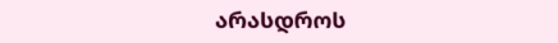არასდროს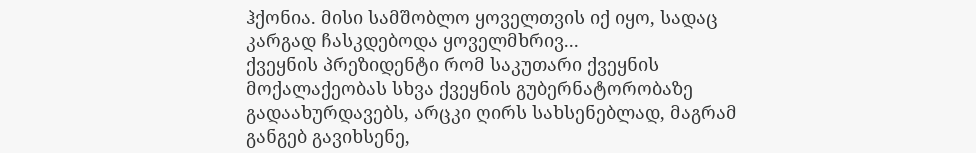ჰქონია. მისი სამშობლო ყოველთვის იქ იყო, სადაც კარგად ჩასკდებოდა ყოველმხრივ...
ქვეყნის პრეზიდენტი რომ საკუთარი ქვეყნის მოქალაქეობას სხვა ქვეყნის გუბერნატორობაზე გადაახურდავებს, არცკი ღირს სახსენებლად, მაგრამ განგებ გავიხსენე,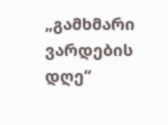„გამხმარი ვარდების დღე“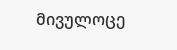მივულოცე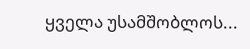ყველა უსამშობლოს...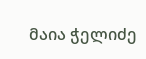მაია ჭელიძე